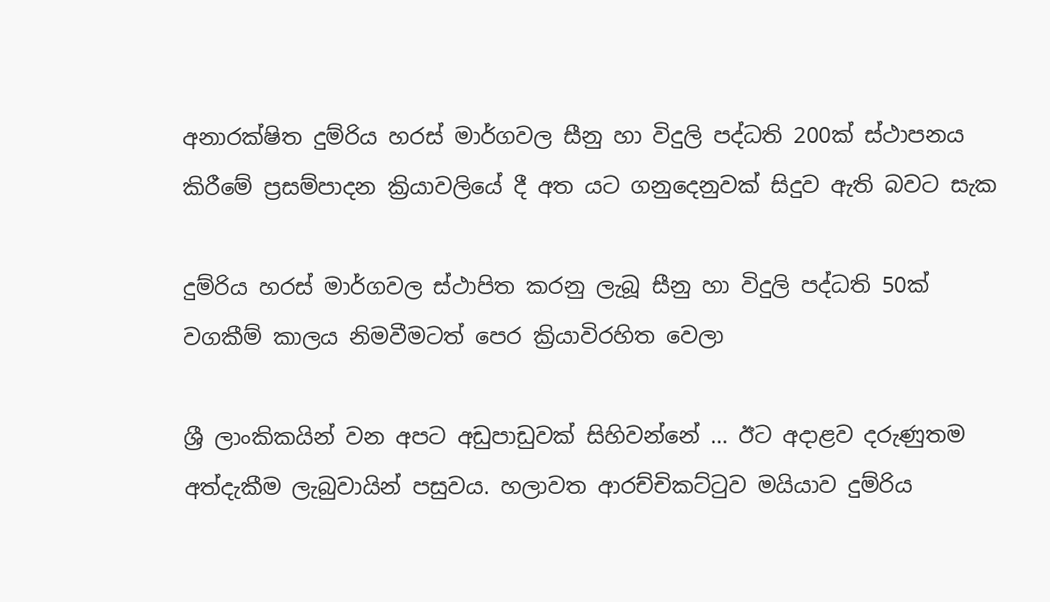අනාරක්ෂිත දුම්රිය හරස් මාර්ගවල සීනු හා විදුලි පද්ධති 200ක් ස්ථාපනය කිරීමේ ප්‍රසම්පාදන ක්‍රියාවලියේ දී අත යට ගනුදෙනුවක් සිදුව ඇති බවට සැක

දුම්රිය හරස් මාර්ගවල ස්ථාපිත කරනු ලැබූ සීනු හා විදුලි පද්ධති 50ක් වගකීම් කාලය නිමවීමටත් පෙර ක්‍රියාවිරහිත වෙලා

ශ්‍රී ලාංකිකයින් වන අපට අඩුපාඩුවක් සිහිවන්නේ … ඊට අදාළව දරුණුතම අත්දැකීම ලැබුවායින් පසුවය. හලාවත ආරච්චිකට්ටුව මයියාව දුම්රිය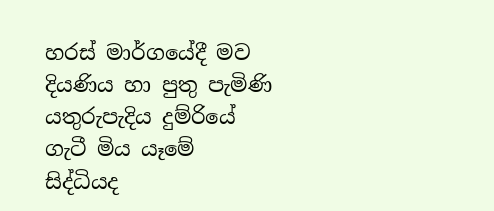හරස් මාර්ගයේදී මව දියණිය හා පුතු පැමිණි යතුරුපැදිය දුම්රියේ ගැටී මිය යෑමේ සිද්ධියද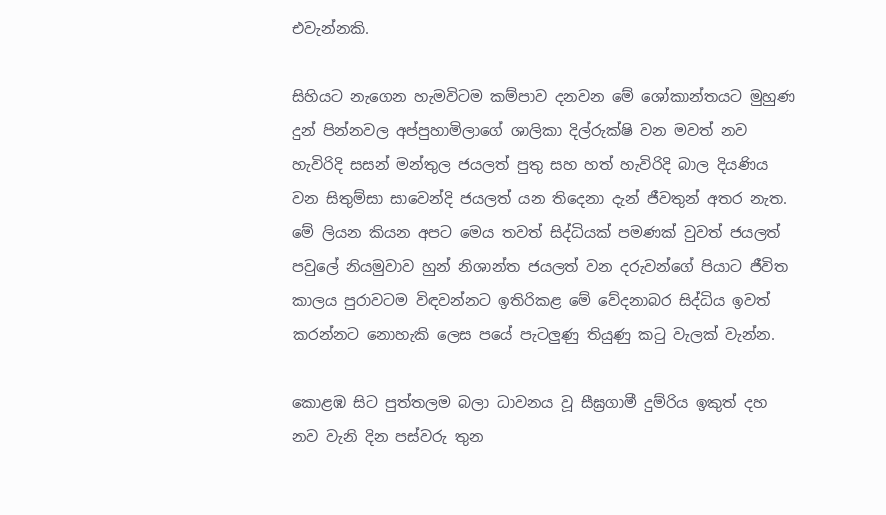එවැන්නකි.

සිහියට නැගෙන හැමවිටම කම්පාව දනවන මේ ශෝකාන්තයට මුහුණ දුන් පින්නවල අප්පුහාමිලාගේ ශාලිකා දිල්රුක්ෂි වන මවත් නව හැවිරිදි සසන් මන්තුල ජයලත් පුතු සහ හත් හැවිරිදි බාල දියණිය වන සිතුම්සා සාවෙන්දි ජයලත් යන තිදෙනා දැන් ජීවතුන් අතර නැත. මේ ලියන කියන අපට මෙය තවත් සිද්ධියක් පමණක් වුවත් ජයලත් පවුලේ නියමුවාව හුන් නිශාන්ත ජයලත් වන දරුවන්ගේ පියාට ජීවිත කාලය පුරාවටම විඳවන්නට ඉතිරිකළ මේ වේදනාබර සිද්ධිය ඉවත් කරන්නට නොහැකි ලෙස පයේ පැටලුණු තියුණු කටු වැලක් වැන්න.

කොළඹ සිට පුත්තලම බලා ධාවනය වූ සීඝ්‍රගාමී දුම්රිය ඉකුත් දහ නව වැනි දින පස්වරු තුන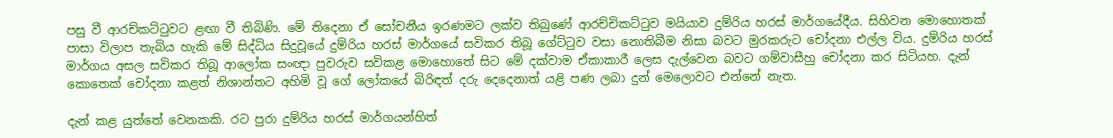පසු වී ආරච්කට්ටුවට ළඟා වී තිබිණි. මේ තිදෙනා ඒ සෝචනීය ඉරණමට ලක්ව තිබුණේ ආරච්චිකට්ටුව මයියාව දුම්රිය හරස් මාර්ගයේදීය. සිහිවන මොහොතක් පාසා විලාප තැබිය හැකි මේ සිද්ධිය සිදුවූයේ දුම්රිය හරස් මාර්ගයේ සවිකර තිබූ ගේට්ටුව වසා නොතිබීම නිසා බවට මුරකරුට චෝදනා එල්ල විය. දුම්රිය හරස් මාර්ගය අසල සවිකර තිබූ ආලෝක සංඥා පුවරුව සවිකළ මොහොතේ සිට මේ දක්වාම ඒකාකාරී ලෙස දැල්වෙන බවට ගම්වාසීහු චෝදනා කර සිටියහ. දැන් කොතෙක් චෝදනා කළත් නිශාන්තට අහිමි වූ ගේ ලෝකයේ බිරිඳත් දරු දෙදෙනාත් යළි පණ ලබා දුන් මෙලොවට එන්නේ නැත.

දැන් කළ යුත්තේ වෙනකකි. රට පුරා දුම්රිය හරස් මාර්ගයන්හිත්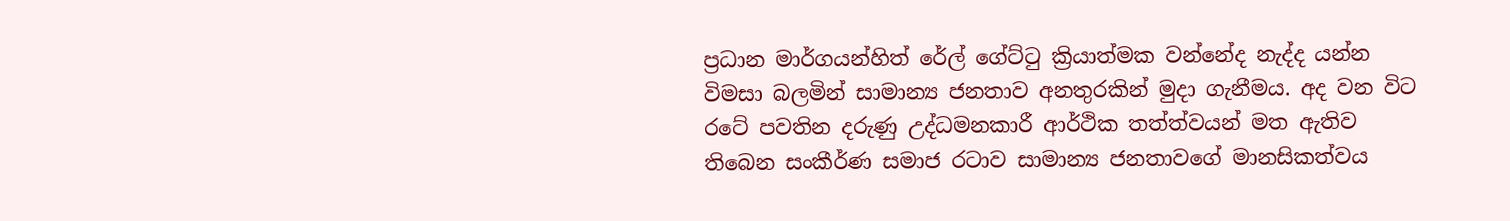ප්‍රධාන මාර්ගයන්හිත් රේල් ගේට්ටු ක්‍රියාත්මක වන්නේද නැද්ද යන්න විමසා බලමින් සාමාන්‍ය ජනතාව අනතුරකින් මුදා ගැනීමය. අද වන විට රටේ පවතින දරුණු උද්ධමනකාරී ආර්ථික තත්ත්වයන් මත ඇතිව තිබෙන සංකීර්ණ සමාජ රටාව සාමාන්‍ය ජනතාවගේ මානසිකත්වය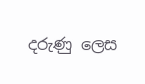දරුණු ලෙස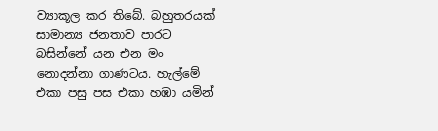ව්‍යාකූල කර තිබේ. බහුතරයක් සාමාන්‍ය ජනතාව පාරට බසින්නේ යන එන මං නොදන්නා ගාණටය. හැල්මේ එකා පසු පස එකා හඹා යමින්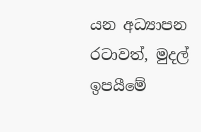යන අධ්‍යාපන රටාවත්, මුදල් ඉපයීමේ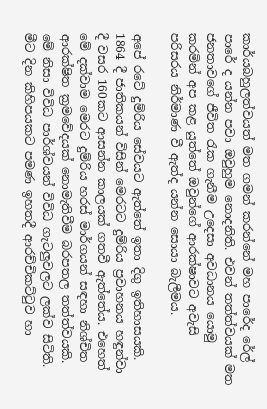කාර්යබහුලත්වයත් මත ගමන් කරන්නේ මහ පාරේද රේල් පාරේ ද යන්න පවා ඔවුහුම නොදනිති. එවන් තත්ත්වයක් මත ජනතාවගේ ජීවිත රැක ගැනීම උදෙසා අවධානය යොමු කරමින් අප කළ යුත්තේ ඔවුන්ගේ ආරක්ෂාවට අවැසි පරිසරය නිර්මාණ වී ඇත්ද යන්න සොයා බැලීමය.

අපේ රටේ දුම්රිය සේවයට ඇත්තේ ඉතා දිගු ඉතිහාසයකි. 1864 දී ජාතිකයන් විසින් මෙරටට දුම්රිය ප්‍රවාහනය හඳුන්වා දී වසර 160කට ආසන්න කාලයක් ගතවී ඇත්තේය. එහෙත් මේ දක්වාම මෙරට දුම්රිය හරස් මාර්ගයන් සඳහා නිශ්චිත ආරක්ෂිත ක්‍රමවේදයක් නොමැතිවීම බරපතල තත්ත්වයකි. මේ නිසා විවිධ පාර්ශ්වයන් විවිධ ගැටලුවලට ලක්ව සිටිති. මීට දින කිහිපයකට පමණ ඉහතදී ආරච්චිකට්ටුව හා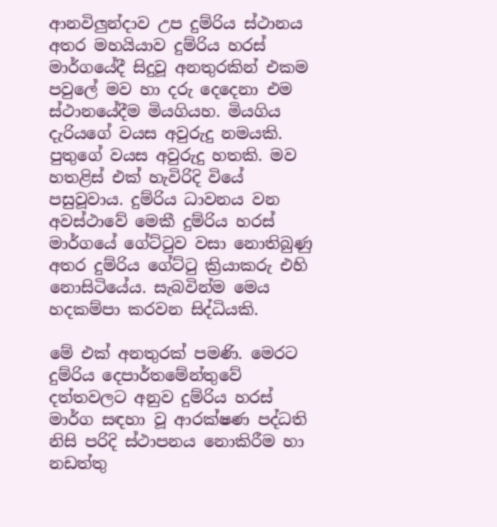ආනවිලුන්දාව උප දුම්රිය ස්ථානය අතර මහයියාව දුම්රිය හරස් මාර්ගයේදී සිදුවූ අනතුරකින් එකම පවුලේ මව හා දරු දෙදෙනා එම ස්ථානයේදීම මියගියහ. මියගිය දැරියගේ වයස අවුරුදු නමයකි. පුතුගේ වයස අවුරුදු හතකි. මව හතළිස් එක් හැවිරිදි වියේ පසුවූවාය. දුම්රිය ධාවනය වන අවස්ථාවේ මෙකී දුම්රිය හරස් මාර්ගයේ ගේට්ටුව වසා නොතිබුණු අතර දුම්රිය ගේට්ටු ක්‍රියාකරු එහි නොසිටියේය. සැබවින්ම මෙය හදකම්පා කරවන සිද්ධියකි.

මේ එක් අනතුරක් පමණි. මෙරට දුම්රිය දෙපාර්තමේන්තුවේ දත්තවලට අනුව දුම්රිය හරස් මාර්ග සඳහා වූ ආරක්ෂණ පද්ධති නිසි පරිදි ස්ථාපනය නොකිරීම හා නඩත්තු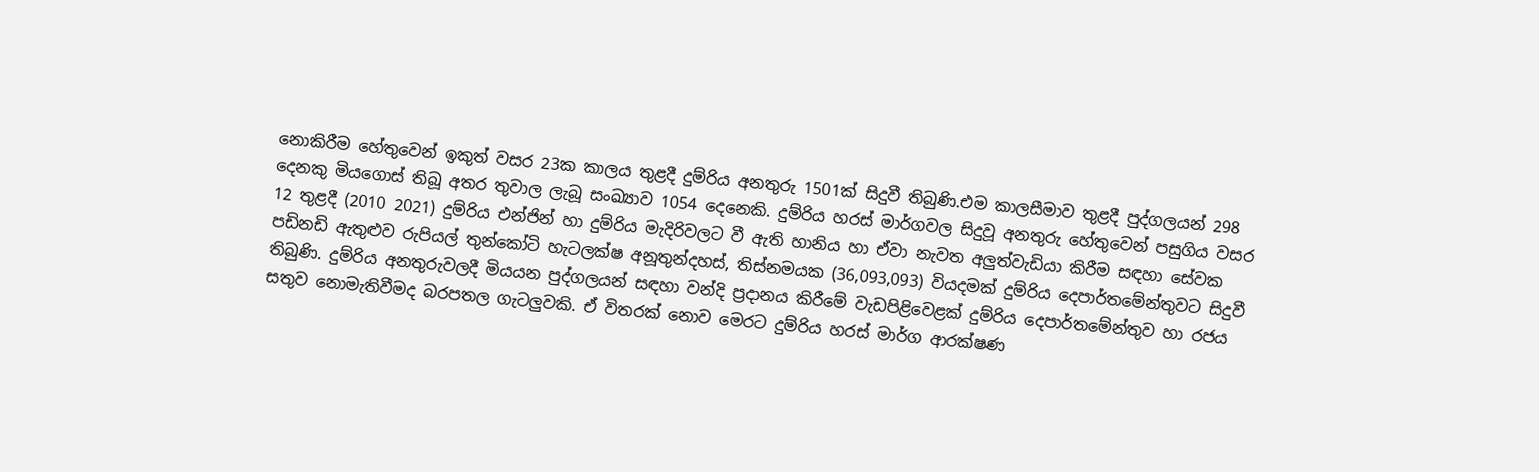නොකිරීම හේතුවෙන් ඉකුත් වසර 23ක කාලය තුළදී දුම්රිය අනතුරු 1501ක් සිදුවී තිබුණි.එම කාලසීමාව තුළදී පුද්ගලයන් 298 දෙනකු මියගොස් තිබූ අතර තුවාල ලැබූ සංඛ්‍යාව 1054 දෙනෙකි. දුම්රිය හරස් මාර්ගවල සිදුවූ අනතුරු හේතුවෙන් පසුගිය වසර 12 තුළදී (2010 2021) දුම්රිය එන්ජින් හා දුම්රිය මැදිරිවලට වී ඇති හානිය හා ඒවා නැවත අලුත්වැඩියා කිරීම සඳහා සේවක පඩිනඩි ඇතුළුව රුපියල් තුන්කෝටි හැටලක්ෂ අනූතුන්දහස්, තිස්නමයක (36,093,093) වියදමක් දුම්රිය දෙපාර්තමේන්තුවට සිදුවී තිබුණි. දුම්රිය අනතුරුවලදී මියයන පුද්ගලයන් සඳහා වන්දි ප්‍රදානය කිරීමේ වැඩපිළිවෙළක් දුම්රිය දෙපාර්තමේන්තුව හා රජය සතුව නොමැතිවීමද බරපතල ගැටලුවකි. ඒ විතරක් නොව මෙරට දුම්රිය හරස් මාර්ග ආරක්ෂණ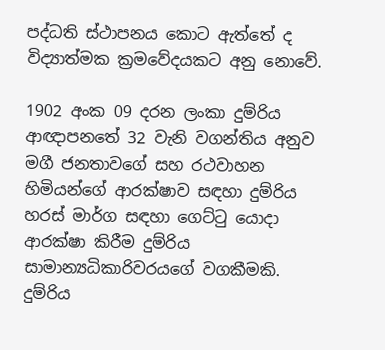පද්ධති ස්ථාපනය කොට ඇත්තේ ද විද්‍යාත්මක ක්‍රමවේදයකට අනු නොවේ.

1902 අංක 09 දරන ලංකා දුම්රිය ආඥාපනතේ 32 වැනි වගන්තිය අනුව මගී ජනතාවගේ සහ රථවාහන හිමියන්ගේ ආරක්ෂාව සඳහා දුම්රිය හරස් මාර්ග සඳහා ගෙට්ටු යොදා ආරක්ෂා කිරීම දුම්රිය සාමාන්‍යධිකාරිවරයගේ වගකීමකි. දුම්රිය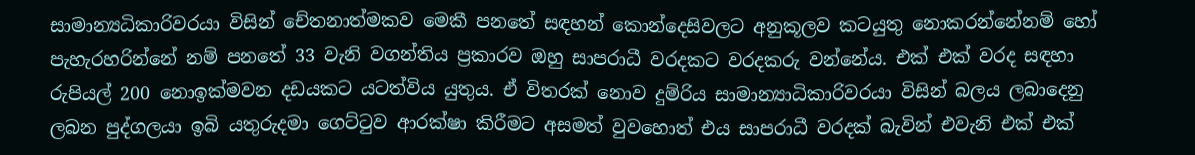සාමාන්‍යධිකාරිවරයා විසින් චේතනාත්මකව මෙකී පනතේ සඳහන් කොන්දෙසිවලට අනුකූලව කටයුතු නොකරන්නේනම් හෝ පැහැරහරින්නේ නම් පනතේ 33 වැනි වගන්තිය ප්‍රකාරව ඔහු සාපරාධී වරදකට වරදකරු වන්නේය. එක් එක් වරද සඳහා රුපියල් 200 නොඉක්මවන දඩයකට යටත්විය යුතුය. ඒ විතරක් නොව දුම්රිය සාමාන්‍යාධිකාරිවරයා විසින් බලය ලබාදෙනු ලබන පුද්ගලයා ඉබි යතුරුදමා ගෙට්ටුව ආරක්ෂා කිරීමට අසමත් වුවහොත් එය සාපරාධී වරදක් බැවින් එවැනි එක් එක්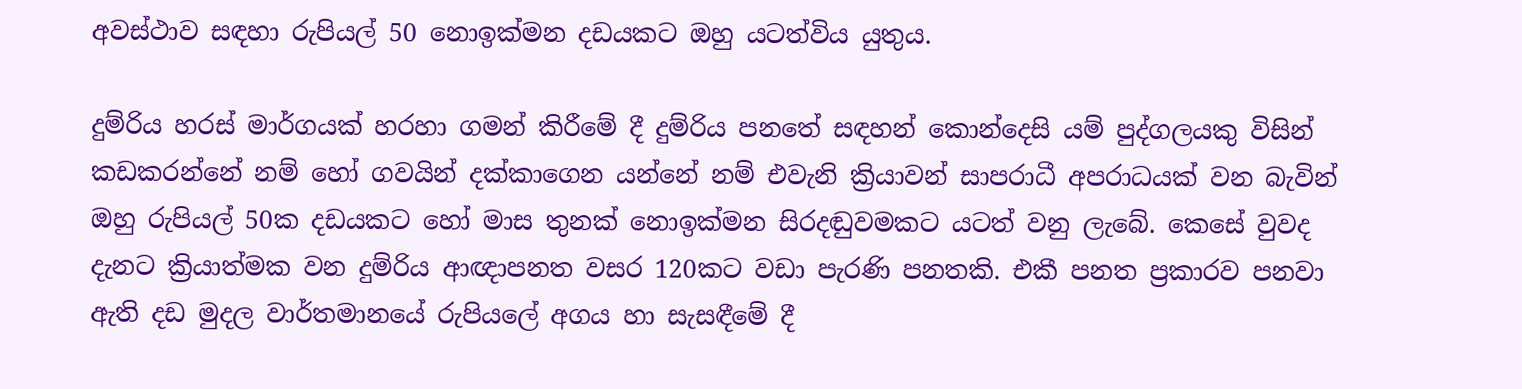අවස්ථාව සඳහා රුපියල් 50 නොඉක්මන දඩයකට ඔහු යටත්විය යුතුය.

දුම්රිය හරස් මාර්ගයක් හරහා ගමන් කිරීමේ දී දුම්රිය පනතේ සඳහන් කොන්දෙසි යම් පුද්ගලයකු විසින් කඩකරන්නේ නම් හෝ ගවයින් දක්කාගෙන යන්නේ නම් එවැනි ක්‍රියාවන් සාපරාධී අපරාධයක් වන බැවින් ඔහු රුපියල් 50ක දඩයකට හෝ මාස තුනක් නොඉක්මන සිරදඬුවමකට යටත් වනු ලැබේ. කෙසේ වුවද දැනට ක්‍රියාත්මක වන දුම්රිය ආඥාපනත වසර 120කට වඩා පැරණි පනතකි. එකී පනත ප්‍රකාරව පනවා ඇති දඩ මුදල වාර්තමානයේ රුපියලේ අගය හා සැසඳීමේ දී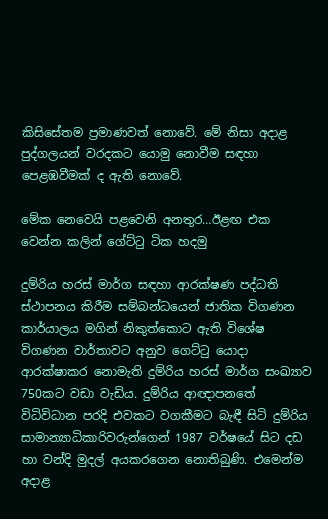කිසිසේතම ප්‍රමාණවත් නොවේ. මේ නිසා අදාළ පුද්ගලයන් වරදකට යොමු නොවීම සඳහා පෙළඹවීමක් ද ඇති නොවේ.

මේක නෙවෙයි පළවෙනි අනතුර…ඊළඟ එක වෙන්න කලින් ගේට්ටු ටික හදමු

දුම්රිය හරස් මාර්ග සඳහා ආරක්ෂණ පද්ධති ස්ථාපනය කිරීම සම්බන්ධයෙන් ජාතික විගණන කාර්යාලය මගින් නිකුත්කොට ඇති විශේෂ විගණන වාර්තාවට අනුව ගෙට්ටු යොදා ආරක්ෂාකර නොමැති දුම්රිය හරස් මාර්ග සංඛ්‍යාව 750කට වඩා වැඩිය. දුම්රිය ආඥාපනතේ විධිවිධාන පරදි එවකට වගකීමට බැඳී සිටි දුම්රිය සාමාන්‍යාධිකාරිවරුන්ගෙන් 1987 වර්ෂයේ සිට දඩ හා වන්දි මුදල් අයකරගෙන නොතිබුණි. එමෙන්ම අදාළ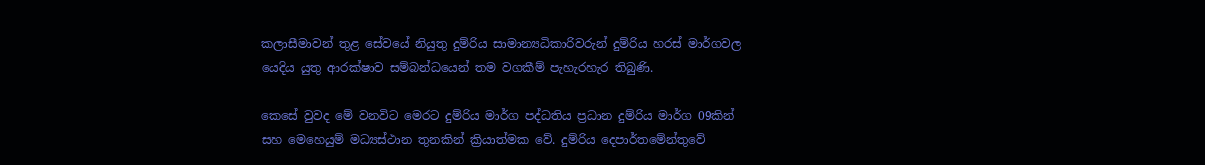කලාසීමාවන් තුළ සේවයේ නියුතු දුම්රිය සාමාන්‍යධිකාරිවරුන් දුම්රිය හරස් මාර්ගවල යෙදිය යුතු ආරක්ෂාව සම්බන්ධයෙන් තම වගකීම් පැහැරහැර තිබුණි.

කෙසේ වුවද මේ වනවිට මෙරට දුම්රිය මාර්ග පද්ධතිය ප්‍රධාන දුම්රිය මාර්ග 09කින් සහ මෙහෙයුම් මධ්‍යස්ථාන තුනකින් ක්‍රියාත්මක වේ. දුම්රිය දෙපාර්තමේන්තුවේ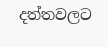දත්තවලට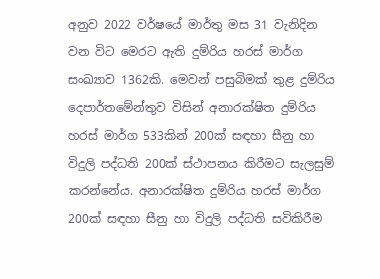අනුව 2022 වර්ෂයේ මාර්තු මස 31 වැනිදින වන විට මෙරට ඇති දුම්රිය හරස් මාර්ග සංඛ්‍යාව 1362කි. මෙවන් පසුබිමක් තුළ දුම්රිය දෙපාර්තමේන්තුව විසින් අනාරක්ෂිත දුම්රිය හරස් මාර්ග 533කින් 200ක් සඳහා සීනු හා විදුලි පද්ධති 200ක් ස්ථාපනය කිරීමට සැලසුම් කරන්නේය. අනාරක්ෂිත දුම්රිය හරස් මාර්ග 200ක් සඳහා සීනු හා විදුලි පද්ධති සවිකිරීම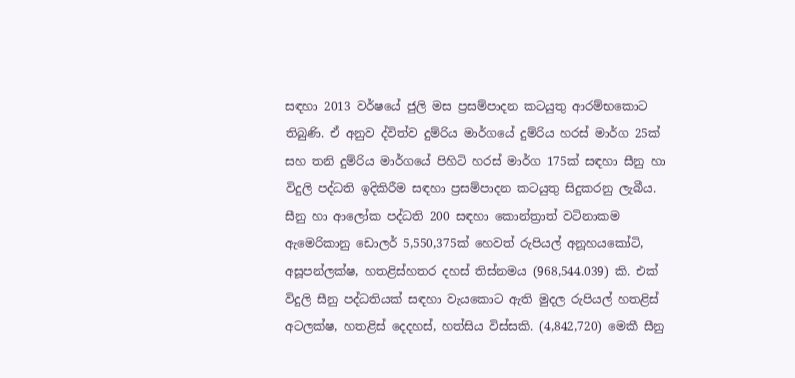සඳහා 2013 වර්ෂයේ ජුලි මස ප්‍රසම්පාදන කටයුතු ආරම්භකොට තිබුණි. ඒ අනුව ද්විත්ව දුම්රිය මාර්ගයේ දුම්රිය හරස් මාර්ග 25ක් සහ තනි දුම්රිය මාර්ගයේ පිහිටි හරස් මාර්ග 175ක් සඳහා සීනු හා විදුලි පද්ධති ඉදිකිරීම සඳහා ප්‍රසම්පාදන කටයුතු සිදුකරනු ලැබීය. සීනු හා ආලෝක පද්ධති 200 සඳහා කොන්ත්‍රාත් වටිනාකම ඇමෙරිකානු ඩොලර් 5,550,375ක් හෙවත් රුපියල් අනූහයකෝටි, අසූපන්ලක්ෂ, හතළිස්හතර දහස් තිස්නමය (968,544.039) කි. එක් විදුලි සීනු පද්ධතියක් සඳහා වැයකොට ඇති මුදල රුපියල් හතළිස් අටලක්ෂ, හතළිස් දෙදහස්, හත්සිය විස්සකි. (4,842,720) මෙකී සීනු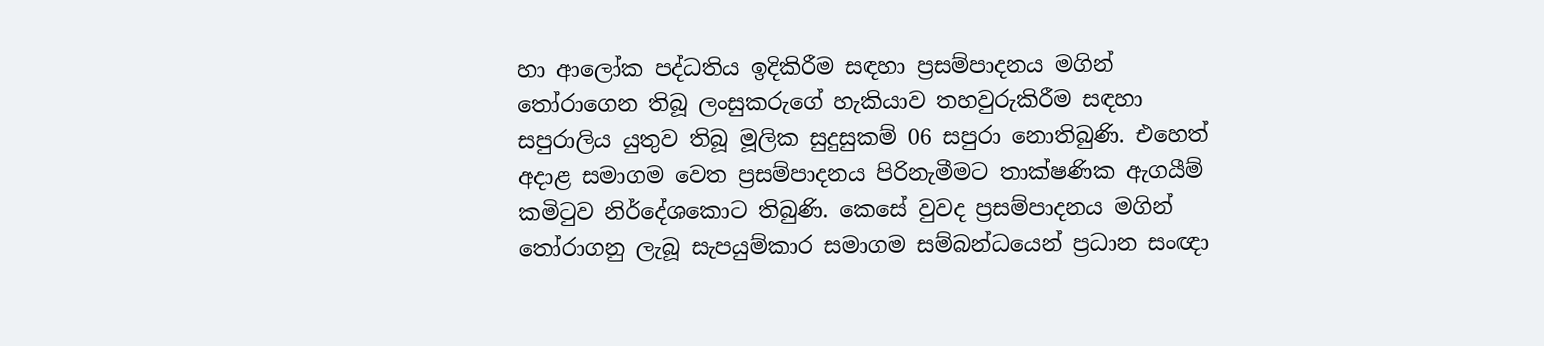හා ආලෝක පද්ධතිය ඉදිකිරීම සඳහා ප්‍රසම්පාදනය මගින් තෝරාගෙන තිබූ ලංසුකරුගේ හැකියාව තහවුරුකිරීම සඳහා සපුරාලිය යුතුව තිබූ මූලික සුදුසුකම් 06 සපුරා නොතිබුණි. එහෙත් අදාළ සමාගම වෙත ප්‍රසම්පාදනය පිරිනැමීමට තාක්ෂණික ඇගයීම් කමිටුව නිර්දේශකොට තිබුණි. කෙසේ වුවද ප්‍රසම්පාදනය මගින් තෝරාගනු ලැබූ සැපයුම්කාර සමාගම සම්බන්ධයෙන් ප්‍රධාන සංඥා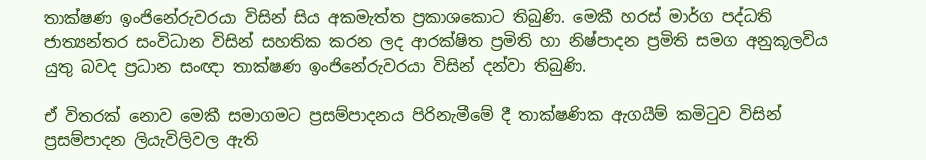තාක්ෂණ ඉංජිනේරුවරයා විසින් සිය අකමැත්ත ප්‍රකාශකොට තිබුණි. මෙකී හරස් මාර්ග පද්ධති ජාත්‍යන්තර සංවිධාන විසින් සහතික කරන ලද ආරක්ෂිත ප්‍රමිති හා නිෂ්පාදන ප්‍රමිති සමග අනුකූලවිය යුතු බවද ප්‍රධාන සංඥා තාක්ෂණ ඉංජිනේරුවරයා විසින් දන්වා තිබුණි.

ඒ විතරක් නොව මෙකී සමාගමට ප්‍රසම්පාදනය පිරිනැමීමේ දී තාක්ෂණික ඇගයීම් කමිටුව විසින් ප්‍රසම්පාදන ලියැවිලිවල ඇති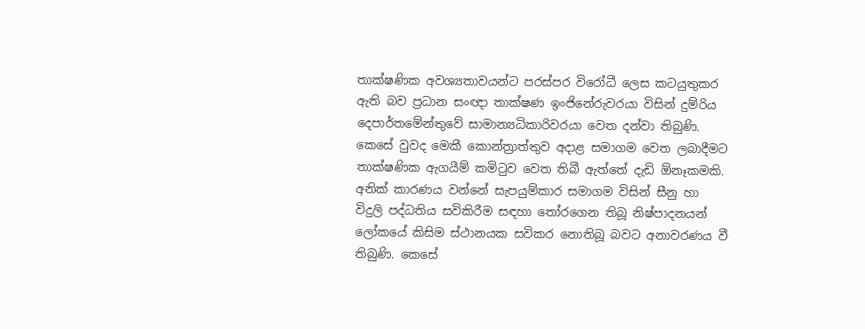තාක්ෂණික අවශ්‍යතාවයන්ට පරස්පර විරෝධී ලෙස කටයුතුකර ඇති බව ප්‍රධාන සංඥා තාක්ෂණ ඉංජිනේරුවරයා විසින් දුම්රිය දෙපාර්තමේන්තුවේ සාමාන්‍යධිකාරිවරයා වෙත දන්වා තිබුණි. කෙසේ වුවද මෙකී කොන්ත්‍රාත්තුව අදාළ සමාගම වෙත ලබාදීමට තාක්ෂණික ඇගයීම් කමිටුව වෙත තිබී ඇත්තේ දැඩි ඕනෑකමකි. අනික් කාරණය වන්නේ සැපයුම්කාර සමාගම විසින් සීනු හා විදුලි පද්ධතිය සවිකිරීම සඳහා තෝරගෙන තිබූ නිෂ්පාදනයන් ලෝකයේ කිසිම ස්ථානයක සවිකර නොතිබූ බවට අනාවරණය වී තිබුණි. කෙසේ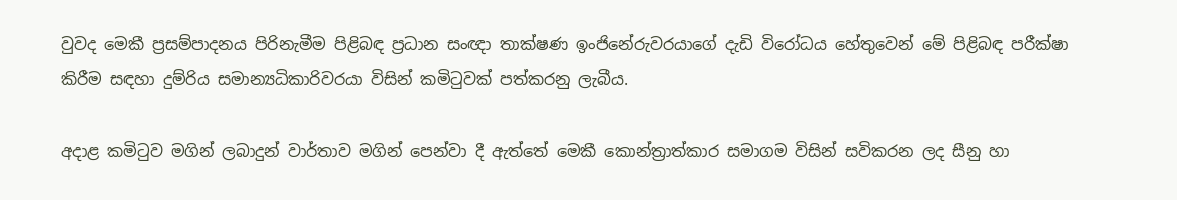වුවද මෙකී ප්‍රසම්පාදනය පිරිනැමීම පිළිබඳ ප්‍රධාන සංඥා තාක්ෂණ ඉංජිනේරුවරයාගේ දැඩි විරෝධය හේතුවෙන් මේ පිළිබඳ පරීක්ෂා කිරීම සඳහා දුම්රිය සමාන්‍යධිකාරිවරයා විසින් කමිටුවක් පත්කරනු ලැබීය.

අදාළ කමිටුව මගින් ලබාදුන් වාර්තාව මගින් පෙන්වා දී ඇත්තේ මෙකී කොන්ත්‍රාත්කාර සමාගම විසින් සවිකරන ලද සීනු හා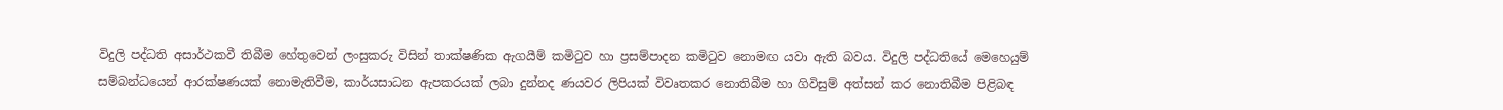විදුලි පද්ධති අසාර්ථකවී තිබීම හේතුවෙන් ලංසුකරු විසින් තාක්ෂණික ඇගයීම් කමිටුව හා ප්‍රසම්පාදන කමිටුව නොමඟ යවා ඇති බවය. විදුලි පද්ධතියේ මෙහෙයුම් සම්බන්ධයෙන් ආරක්ෂණයක් නොමැතිවීම, කාර්යසාධන ඇපකරයක් ලබා දුන්නද ණයවර ලිපියක් විවෘතකර නොතිබීම හා ගිවිසුම් අත්සන් කර නොතිබීම පිළිබඳ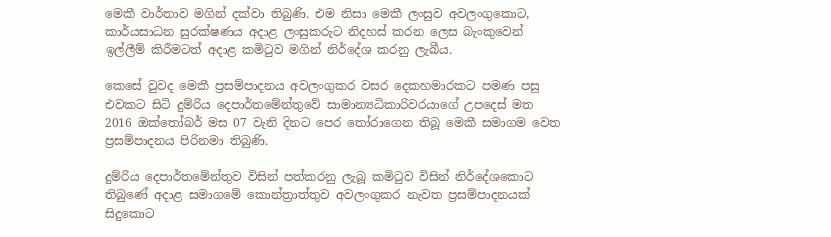මෙකී වාර්තාව මගින් දක්වා තිබුණි. එම නිසා මෙකී ලංසුව අවලංගුකොට, කාර්යසාධන සුරක්ෂණය අදාළ ලංසුකරුට නිදහස් කරන ලෙස බැංකුවෙන් ඉල්ලීම් කිරීමටත් අදාළ කමිටුව මගින් නිර්දේශ කරනු ලැබීය.

කෙසේ වුවද මෙකී ප්‍රසම්පාදනය අවලංගුකර වසර දෙකහමාරකට පමණ පසු එවකට සිටි දුම්රිය දෙපාර්තමේන්තුවේ සාමාන්‍යධිකාරිවරයාගේ උපදෙස් මත 2016 ඔක්තෝබර් මස 07 වැනි දිනට පෙර තෝරාගෙන තිබූ මෙකී සමාගම වෙත ප්‍රසම්පාදනය පිරිනමා තිබුණි.

දුම්රිය දෙපාර්තමේන්තුව විසින් පත්කරනු ලැබූ කමිටුව විසින් නිර්දේශකොට තිබුණේ අදාළ සමාගමේ කොන්ත්‍රාත්තුව අවලංගුකර නැවත ප්‍රසම්පාදනයක් සිදුකොට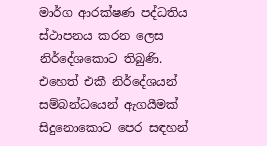මාර්ග ආරක්ෂණ පද්ධතිය ස්ථාපනය කරන ලෙස නිර්දේශකොට තිබුණි. එහෙත් එකී නිර්දේශයන් සම්බන්ධයෙන් ඇගයීමක් සිදුනොකොට පෙර සඳහන්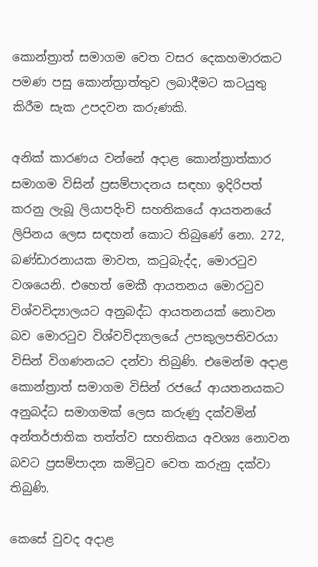කොන්ත්‍රාත් සමාගම වෙත වසර දෙකහමාරකට පමණ පසු කොන්ත්‍රාත්තුව ලබාදීමට කටයුතු කිරීම සැක උපදවන කරුණකි.

අනික් කාරණය වන්නේ අදාළ කොන්ත්‍රාත්කාර සමාගම විසින් ප්‍රසම්පාදනය සඳහා ඉදිරිපත් කරනු ලැබූ ලියාපදිංචි සහතිකයේ ආයතනයේ ලිපිනය ලෙස සඳහන් කොට තිබුණේ නො. 272, බණ්ඩාරනායක මාවත, කටුබැද්ද, මොරටුව වශයෙනි. එහෙත් මෙකී ආයතනය මොරටුව විශ්වවිද්‍යාලයට අනුබද්ධ ආයතනයක් නොවන බව මොරටුව විශ්වවිද්‍යාලයේ උපකුලපතිවරයා විසින් විගණනයට දන්වා තිබුණි. එමෙන්ම අදාළ කොන්ත්‍රාත් සමාගම විසින් රජයේ ආයතනයකට අනුබද්ධ සමාගමක් ලෙස කරුණු දක්වමින් අන්තර්ජාතික තත්ත්ව සහතිකය අවශ්‍ය නොවන බවට ප්‍රසම්පාදන කමිටුව වෙත කරුනු දක්වා තිබුණි.

කෙසේ වුවද අදාළ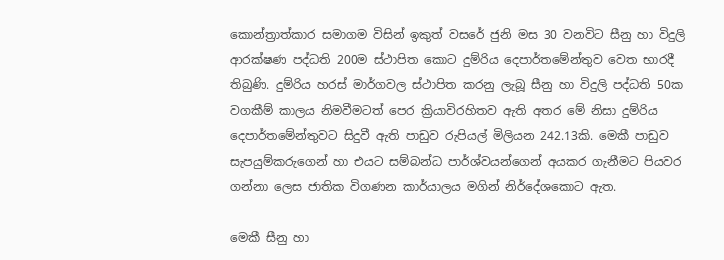කොන්ත්‍රාත්කාර සමාගම විසින් ඉකුත් වසරේ ජුනි මස 30 වනවිට සීනු හා විදුලි ආරක්ෂණ පද්ධති 200ම ස්ථාපිත කොට දුම්රිය දෙපාර්තමේන්තුව වෙත භාරදී තිබුණි. දුම්රිය හරස් මාර්ගවල ස්ථාපිත කරනු ලැබූ සීනු හා විදුලි පද්ධති 50ක වගකීම් කාලය නිමවීමටත් පෙර ක්‍රියාවිරහිතව ඇති අතර මේ නිසා දුම්රිය දෙපාර්තමේන්තුවට සිදුවී ඇති පාඩුව රුපියල් මිලියන 242.13කි. මෙකී පාඩුව සැපයුම්කරුගෙන් හා එයට සම්බන්ධ පාර්ශ්වයන්ගෙන් අයකර ගැනීමට පියවර ගන්නා ලෙස ජාතික විගණන කාර්යාලය මගින් නිර්දේශකොට ඇත.

මෙකී සීනු හා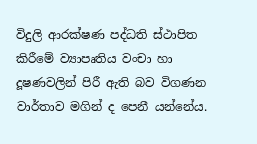විදුලි ආරක්ෂණ පද්ධති ස්ථාපිත කිරීමේ ව්‍යාපෘතිය වංචා හා දූෂණවලින් පිරී ඇති බව විගණන වාර්තාව මගින් ද පෙනී යන්නේය.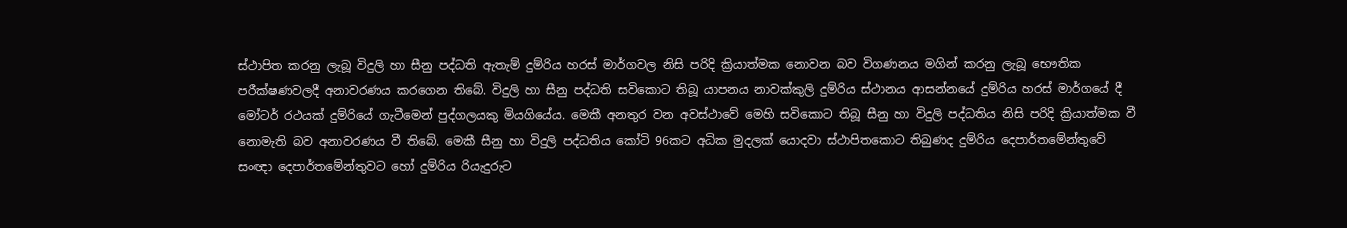ස්ථාපිත කරනු ලැබූ විදුලි හා සීනු පද්ධති ඇතැම් දුම්රිය හරස් මාර්ගවල නිසි පරිදි ක්‍රියාත්මක නොවන බව විගණනය මගින් කරනු ලැබූ භෞතික පරීක්ෂණවලදී අනාවරණය කරගෙන තිබේ. විදුලි හා සීනු පද්ධති සවිකොට තිබූ යාපනය නාවක්කුලි දුම්රිය ස්ථානය ආසන්නයේ දුම්රිය හරස් මාර්ගයේ දී මෝටර් රථයක් දුම්රියේ ගැටීමෙන් පුද්ගලයකු මියගියේය. මෙකී අනතුර වන අවස්ථාවේ මෙහි සවිකොට තිබූ සීනු හා විදුලි පද්ධතිය නිසි පරිදි ක්‍රියාත්මක වී නොමැති බව අනාවරණය වී තිබේ. මෙකී සීනු හා විදුලි පද්ධතිය කෝටි 96කට අධික මුදලක් යොදවා ස්ථාපිතකොට තිබුණද දුම්රිය දෙපාර්තමේන්තුවේ සංඥා දෙපාර්තමේන්තුවට හෝ දුම්රිය රියැදුරුට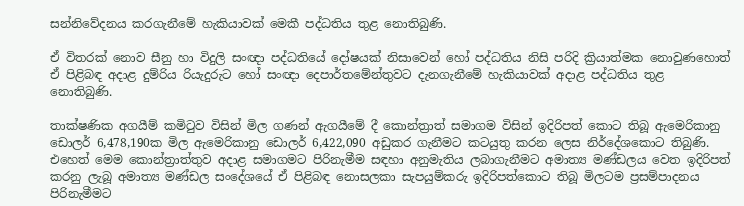සන්නිවේදනය කරගැනීමේ හැකියාවක් මෙකී පද්ධතිය තුළ නොතිබුණි.

ඒ විතරක් නොව සීනු හා විදුලි සංඥා පද්ධතියේ දෝෂයක් නිසාවෙන් හෝ පද්ධතිය නිසි පරිදි ක්‍රියාත්මක නොවුණහොත් ඒ පිළිබඳ අදාළ දුම්රිය රියැදුරුට හෝ සංඥා දෙපාර්තමේන්තුවට දැනගැනීමේ හැකියාවක් අදාළ පද්ධතිය තුළ නොතිබුණි.

තාක්ෂණික අගයීම් කමිටුව විසින් මිල ගණන් ඇගයීමේ දී කොන්ත්‍රාත් සමාගම විසින් ඉදිරිපත් කොට තිබූ ඇමෙරිකානු ඩොලර් 6,478,190ක මිල ඇමෙරිකානු ඩොලර් 6,422,090 අඩුකර ගැනීමට කටයුතු කරන ලෙස නිර්දේශකොට තිබුණි. එහෙත් මෙම කොන්ත්‍රාත්තුව අදාළ සමාගමට පිරිනැමීම සඳහා අනුමැතිය ලබාගැනීමට අමාත්‍ය මණ්ඩලය වෙත ඉදිරිපත් කරනු ලැබූ අමාත්‍ය මණ්ඩල සංදේශයේ ඒ පිළිබඳ නොසලකා සැපයුම්කරු ඉදිරිපත්කොට තිබූ මිලටම ප්‍රසම්පාදනය පිරිනැමීමට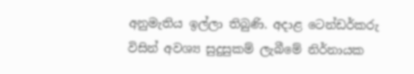අනුමැතිය ඉල්ලා තිබුණි. අදාළ ටෙන්ඩර්කරු විසින් අවශ්‍ය සුදුසුකම් ලැබීමේ නිර්නායක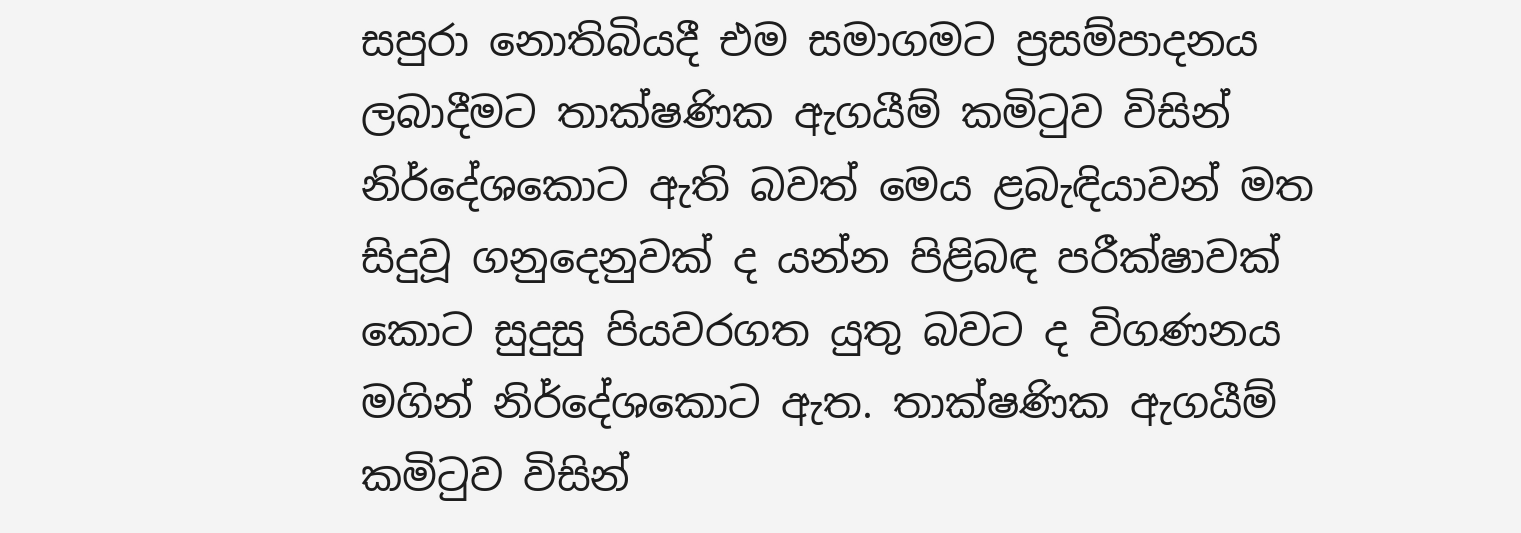සපුරා නොතිබියදී එම සමාගමට ප්‍රසම්පාදනය ලබාදීමට තාක්ෂණික ඇගයීම් කමිටුව විසින් නිර්දේශකොට ඇති බවත් මෙය ළබැඳියාවන් මත සිදුවූ ගනුදෙනුවක් ද යන්න පිළිබඳ පරීක්ෂාවක් කොට සුදුසු පියවරගත යුතු බවට ද විගණනය මගින් නිර්දේශකොට ඇත. තාක්ෂණික ඇගයීම් කමිටුව විසින්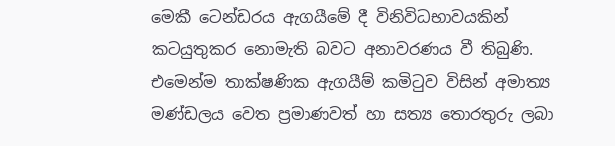මෙකී ටෙන්ඩරය ඇගයීමේ දී විනිවිධභාවයකින් කටයුතුකර නොමැති බවට අනාවරණය වී තිබුණි. එමෙන්ම තාක්ෂණික ඇගයීම් කමිටුව විසින් අමාත්‍ය මණ්ඩලය වෙත ප්‍රමාණවත් හා සත්‍ය තොරතුරු ලබා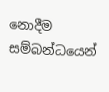නොදීම සම්බන්ධයෙන්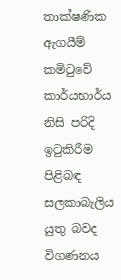තාක්ෂණික ඇගයීම් කමිටුවේ කාර්යභාර්ය නිසි පරිදි ඉටුකිරීම පිළිබඳ සලකාබැලිය යුතු බවද විගණනය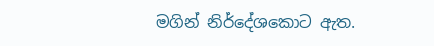මගින් නිර්දේශකොට ඇත.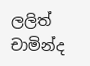ලලිත් චාමින්ද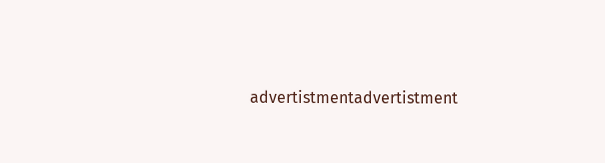advertistmentadvertistment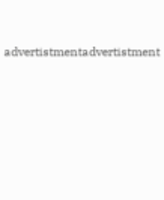advertistmentadvertistment